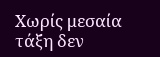Χωρίς μεσαία τάξη δεν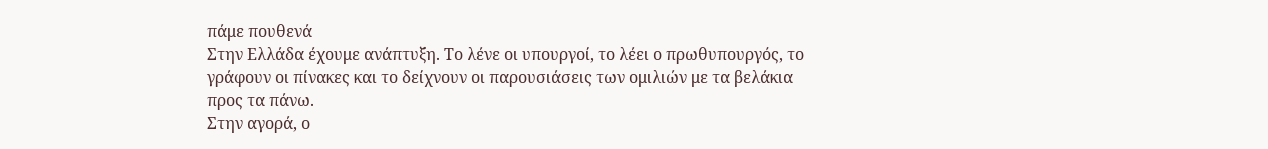πάμε πουθενά
Στην Ελλάδα έχουμε ανάπτυξη. Το λένε οι υπουργοί, το λέει ο πρωθυπουργός, το γράφουν οι πίνακες και το δείχνουν οι παρουσιάσεις των ομιλιών με τα βελάκια προς τα πάνω.
Στην αγορά, ο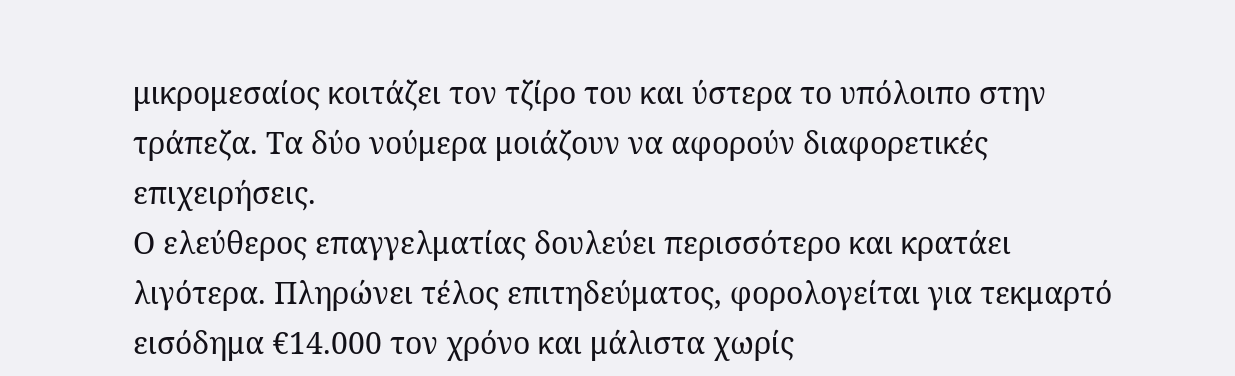μικρομεσαίος κοιτάζει τον τζίρο του και ύστερα το υπόλοιπο στην τράπεζα. Τα δύο νούμερα μοιάζουν να αφορούν διαφορετικές επιχειρήσεις.
Ο ελεύθερος επαγγελματίας δουλεύει περισσότερο και κρατάει λιγότερα. Πληρώνει τέλος επιτηδεύματος, φορολογείται για τεκμαρτό εισόδημα €14.000 τον χρόνο και μάλιστα χωρίς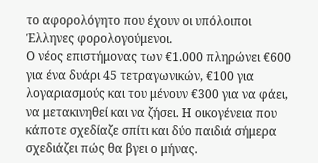το αφορολόγητο που έχουν οι υπόλοιποι Έλληνες φορολογούμενοι.
Ο νέος επιστήμονας των €1.000 πληρώνει €600 για ένα δυάρι 45 τετραγωνικών, €100 για λογαριασμούς και του μένουν €300 για να φάει, να μετακινηθεί και να ζήσει. Η οικογένεια που κάποτε σχεδίαζε σπίτι και δύο παιδιά σήμερα σχεδιάζει πώς θα βγει ο μήνας.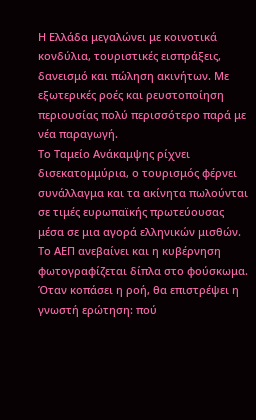Η Ελλάδα μεγαλώνει με κοινοτικά κονδύλια, τουριστικές εισπράξεις, δανεισμό και πώληση ακινήτων. Με εξωτερικές ροές και ρευστοποίηση περιουσίας πολύ περισσότερο παρά με νέα παραγωγή.
Το Ταμείο Ανάκαμψης ρίχνει δισεκατομμύρια, ο τουρισμός φέρνει συνάλλαγμα και τα ακίνητα πωλούνται σε τιμές ευρωπαϊκής πρωτεύουσας μέσα σε μια αγορά ελληνικών μισθών. Το ΑΕΠ ανεβαίνει και η κυβέρνηση φωτογραφίζεται δίπλα στο φούσκωμα.
Όταν κοπάσει η ροή, θα επιστρέψει η γνωστή ερώτηση: πού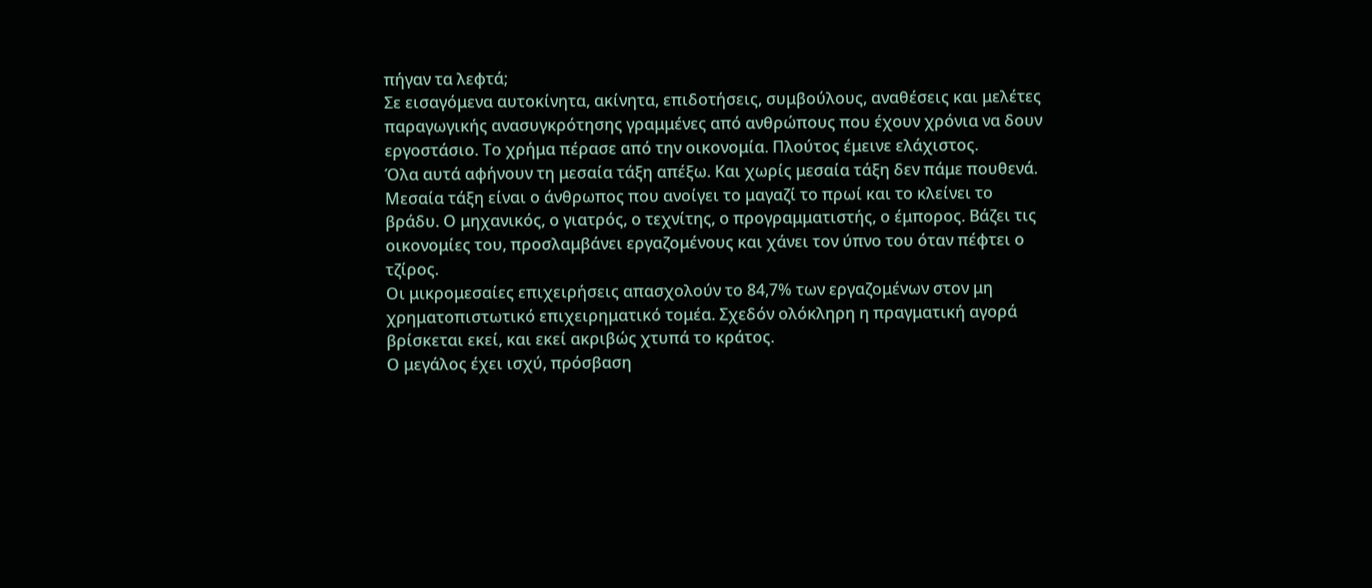πήγαν τα λεφτά;
Σε εισαγόμενα αυτοκίνητα, ακίνητα, επιδοτήσεις, συμβούλους, αναθέσεις και μελέτες παραγωγικής ανασυγκρότησης γραμμένες από ανθρώπους που έχουν χρόνια να δουν εργοστάσιο. Το χρήμα πέρασε από την οικονομία. Πλούτος έμεινε ελάχιστος.
Όλα αυτά αφήνουν τη μεσαία τάξη απέξω. Και χωρίς μεσαία τάξη δεν πάμε πουθενά.
Μεσαία τάξη είναι ο άνθρωπος που ανοίγει το μαγαζί το πρωί και το κλείνει το βράδυ. Ο μηχανικός, ο γιατρός, ο τεχνίτης, ο προγραμματιστής, ο έμπορος. Βάζει τις οικονομίες του, προσλαμβάνει εργαζομένους και χάνει τον ύπνο του όταν πέφτει ο τζίρος.
Οι μικρομεσαίες επιχειρήσεις απασχολούν το 84,7% των εργαζομένων στον μη χρηματοπιστωτικό επιχειρηματικό τομέα. Σχεδόν ολόκληρη η πραγματική αγορά βρίσκεται εκεί, και εκεί ακριβώς χτυπά το κράτος.
Ο μεγάλος έχει ισχύ, πρόσβαση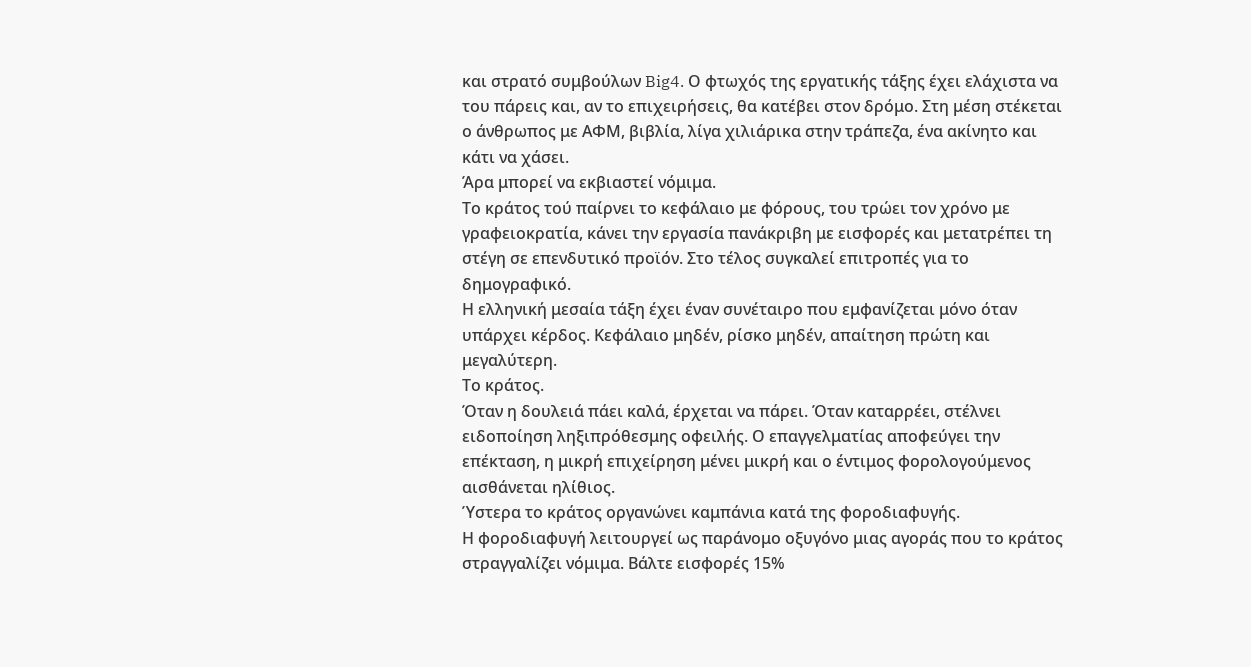και στρατό συμβούλων Big4. Ο φτωχός της εργατικής τάξης έχει ελάχιστα να του πάρεις και, αν το επιχειρήσεις, θα κατέβει στον δρόμο. Στη μέση στέκεται ο άνθρωπος με ΑΦΜ, βιβλία, λίγα χιλιάρικα στην τράπεζα, ένα ακίνητο και κάτι να χάσει.
Άρα μπορεί να εκβιαστεί νόμιμα.
Το κράτος τού παίρνει το κεφάλαιο με φόρους, του τρώει τον χρόνο με γραφειοκρατία, κάνει την εργασία πανάκριβη με εισφορές και μετατρέπει τη στέγη σε επενδυτικό προϊόν. Στο τέλος συγκαλεί επιτροπές για το δημογραφικό.
Η ελληνική μεσαία τάξη έχει έναν συνέταιρο που εμφανίζεται μόνο όταν υπάρχει κέρδος. Κεφάλαιο μηδέν, ρίσκο μηδέν, απαίτηση πρώτη και μεγαλύτερη.
Το κράτος.
Όταν η δουλειά πάει καλά, έρχεται να πάρει. Όταν καταρρέει, στέλνει ειδοποίηση ληξιπρόθεσμης οφειλής. Ο επαγγελματίας αποφεύγει την επέκταση, η μικρή επιχείρηση μένει μικρή και ο έντιμος φορολογούμενος αισθάνεται ηλίθιος.
Ύστερα το κράτος οργανώνει καμπάνια κατά της φοροδιαφυγής.
Η φοροδιαφυγή λειτουργεί ως παράνομο οξυγόνο μιας αγοράς που το κράτος στραγγαλίζει νόμιμα. Βάλτε εισφορές 15%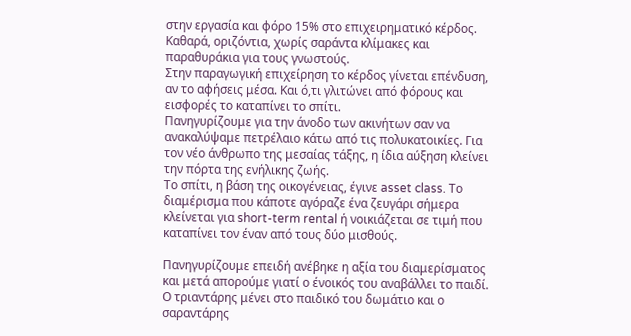στην εργασία και φόρο 15% στο επιχειρηματικό κέρδος. Καθαρά, οριζόντια, χωρίς σαράντα κλίμακες και παραθυράκια για τους γνωστούς.
Στην παραγωγική επιχείρηση το κέρδος γίνεται επένδυση, αν το αφήσεις μέσα. Και ό,τι γλιτώνει από φόρους και εισφορές το καταπίνει το σπίτι.
Πανηγυρίζουμε για την άνοδο των ακινήτων σαν να ανακαλύψαμε πετρέλαιο κάτω από τις πολυκατοικίες. Για τον νέο άνθρωπο της μεσαίας τάξης, η ίδια αύξηση κλείνει την πόρτα της ενήλικης ζωής.
Το σπίτι, η βάση της οικογένειας, έγινε asset class. Το διαμέρισμα που κάποτε αγόραζε ένα ζευγάρι σήμερα κλείνεται για short-term rental ή νοικιάζεται σε τιμή που καταπίνει τον έναν από τους δύο μισθούς.

Πανηγυρίζουμε επειδή ανέβηκε η αξία του διαμερίσματος και μετά απορούμε γιατί ο ένοικός του αναβάλλει το παιδί. Ο τριαντάρης μένει στο παιδικό του δωμάτιο και ο σαραντάρης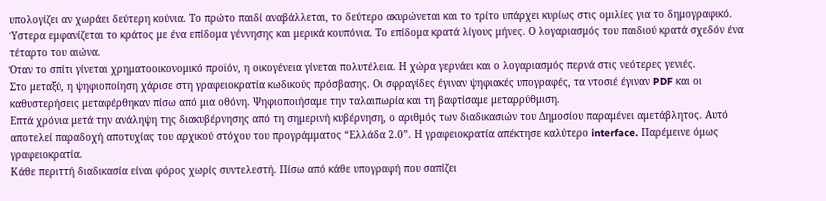υπολογίζει αν χωράει δεύτερη κούνια. Το πρώτο παιδί αναβάλλεται, το δεύτερο ακυρώνεται και το τρίτο υπάρχει κυρίως στις ομιλίες για το δημογραφικό.
Ύστερα εμφανίζεται το κράτος με ένα επίδομα γέννησης και μερικά κουπόνια. Το επίδομα κρατά λίγους μήνες. Ο λογαριασμός του παιδιού κρατά σχεδόν ένα τέταρτο του αιώνα.
Όταν το σπίτι γίνεται χρηματοοικονομικό προϊόν, η οικογένεια γίνεται πολυτέλεια. Η χώρα γερνάει και ο λογαριασμός περνά στις νεότερες γενιές.
Στο μεταξύ, η ψηφιοποίηση χάρισε στη γραφειοκρατία κωδικούς πρόσβασης. Οι σφραγίδες έγιναν ψηφιακές υπογραφές, τα ντοσιέ έγιναν PDF και οι καθυστερήσεις μεταφέρθηκαν πίσω από μια οθόνη. Ψηφιοποιήσαμε την ταλαιπωρία και τη βαφτίσαμε μεταρρύθμιση.
Επτά χρόνια μετά την ανάληψη της διακυβέρνησης από τη σημερινή κυβέρνηση, ο αριθμός των διαδικασιών του Δημοσίου παραμένει αμετάβλητος. Αυτό αποτελεί παραδοχή αποτυχίας του αρχικού στόχου του προγράμματος “Ελλάδα 2.0”. Η γραφειοκρατία απέκτησε καλύτερο interface. Παρέμεινε όμως γραφειοκρατία.
Κάθε περιττή διαδικασία είναι φόρος χωρίς συντελεστή. Πίσω από κάθε υπογραφή που σαπίζει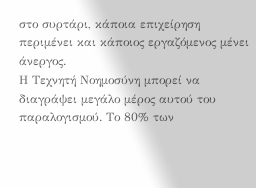στο συρτάρι, κάποια επιχείρηση περιμένει και κάποιος εργαζόμενος μένει άνεργος.
Η Τεχνητή Νοημοσύνη μπορεί να διαγράψει μεγάλο μέρος αυτού του παραλογισμού. Το 80% των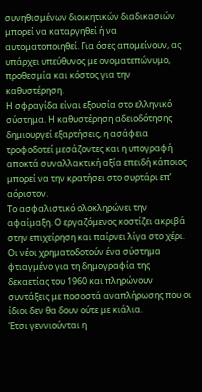συνηθισμένων διοικητικών διαδικασιών μπορεί να καταργηθεί ή να αυτοματοποιηθεί. Για όσες απομείνουν, ας υπάρχει υπεύθυνος με ονοματεπώνυμο, προθεσμία και κόστος για την καθυστέρηση.
Η σφραγίδα είναι εξουσία στο ελληνικό σύστημα. Η καθυστέρηση αδειοδότησης δημιουργεί εξαρτήσεις, η ασάφεια τροφοδοτεί μεσάζοντες και η υπογραφή αποκτά συναλλακτική αξία επειδή κάποιος μπορεί να την κρατήσει στο συρτάρι επ’ αόριστον.
Το ασφαλιστικό ολοκληρώνει την αφαίμαξη. Ο εργαζόμενος κοστίζει ακριβά στην επιχείρηση και παίρνει λίγα στο χέρι. Οι νέοι χρηματοδοτούν ένα σύστημα φτιαγμένο για τη δημογραφία της δεκαετίας του 1960 και πληρώνουν συντάξεις με ποσοστά αναπλήρωσης που οι ίδιοι δεν θα δουν ούτε με κιάλια.
Έτσι γεννιούνται η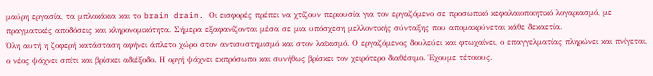μαύρη εργασία, τα μπλοκάκια και το brain drain. Οι εισφορές πρέπει να χτίζουν περιουσία για τον εργαζόμενο σε προσωπικό κεφαλαιοποιητικό λογαριασμό, με πραγματικές αποδόσεις και κληρονομικότητα. Σήμερα εξαφανίζονται μέσα σε μια υπόσχεση μελλοντικής σύνταξης που απομακρύνεται κάθε δεκαετία.
Όλη αυτή η ζοφερή κατάσταση αφήνει άπλετο χώρο στον αντισυστημισμό και στον λαϊκισμό. Ο εργαζόμενος δουλεύει και φτωχαίνει, ο επαγγελματίας πληρώνει και πνίγεται, ο νέος ψάχνει σπίτι και βρίσκει αδιέξοδο. Η οργή ψάχνει εκπρόσωπο και συνήθως βρίσκει τον χειρότερο διαθέσιμο. Έχουμε τέτοιους.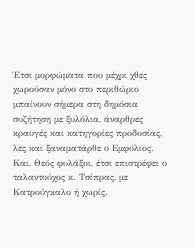Έτσι μορφώματα που μέχρι χθες χωρούσαν μόνο στο περιθώριο μπαίνουν σήμερα στη δημόσια συζήτηση με ξυλόλια, άναρθρες κραυγές και κατηγορίες προδοσίας, λες και ξαναματάρθε ο Εμφύλιος.
Και, Θεός φυλάξοι, έτσι επιστρέφει ο ταλαντούχος κ. Τσίπρας, με Κατρούγκαλο ή χωρίς.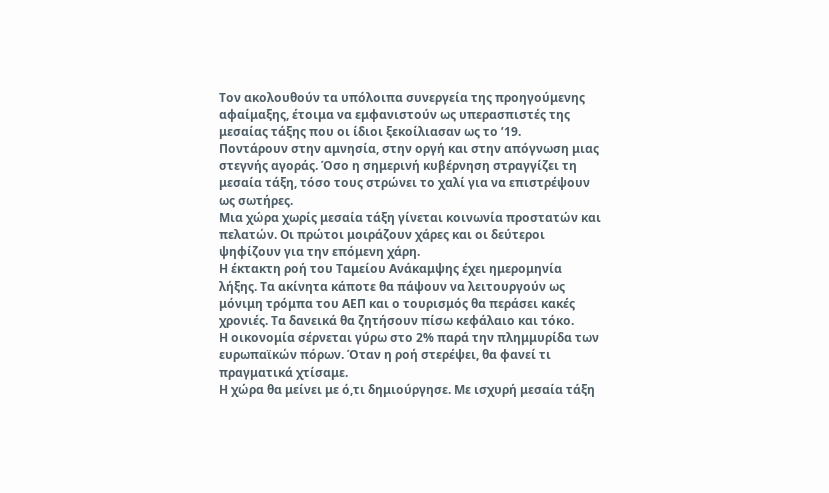Τον ακολουθούν τα υπόλοιπα συνεργεία της προηγούμενης αφαίμαξης, έτοιμα να εμφανιστούν ως υπερασπιστές της μεσαίας τάξης που οι ίδιοι ξεκοίλιασαν ως το ’19.
Ποντάρουν στην αμνησία, στην οργή και στην απόγνωση μιας στεγνής αγοράς. Όσο η σημερινή κυβέρνηση στραγγίζει τη μεσαία τάξη, τόσο τους στρώνει το χαλί για να επιστρέψουν ως σωτήρες.
Μια χώρα χωρίς μεσαία τάξη γίνεται κοινωνία προστατών και πελατών. Οι πρώτοι μοιράζουν χάρες και οι δεύτεροι ψηφίζουν για την επόμενη χάρη.
Η έκτακτη ροή του Ταμείου Ανάκαμψης έχει ημερομηνία λήξης. Τα ακίνητα κάποτε θα πάψουν να λειτουργούν ως μόνιμη τρόμπα του ΑΕΠ και ο τουρισμός θα περάσει κακές χρονιές. Τα δανεικά θα ζητήσουν πίσω κεφάλαιο και τόκο.
Η οικονομία σέρνεται γύρω στο 2% παρά την πλημμυρίδα των ευρωπαϊκών πόρων. Όταν η ροή στερέψει, θα φανεί τι πραγματικά χτίσαμε.
Η χώρα θα μείνει με ό,τι δημιούργησε. Με ισχυρή μεσαία τάξη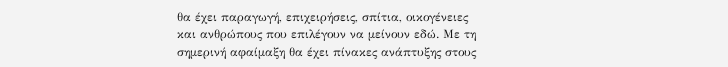θα έχει παραγωγή, επιχειρήσεις, σπίτια, οικογένειες και ανθρώπους που επιλέγουν να μείνουν εδώ. Με τη σημερινή αφαίμαξη θα έχει πίνακες ανάπτυξης στους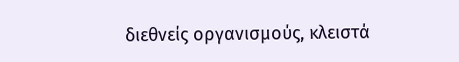διεθνείς οργανισμούς, κλειστά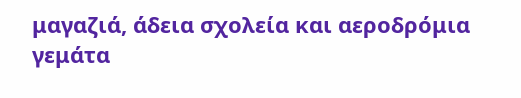μαγαζιά, άδεια σχολεία και αεροδρόμια γεμάτα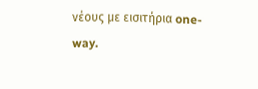νέους με εισιτήρια one-way.